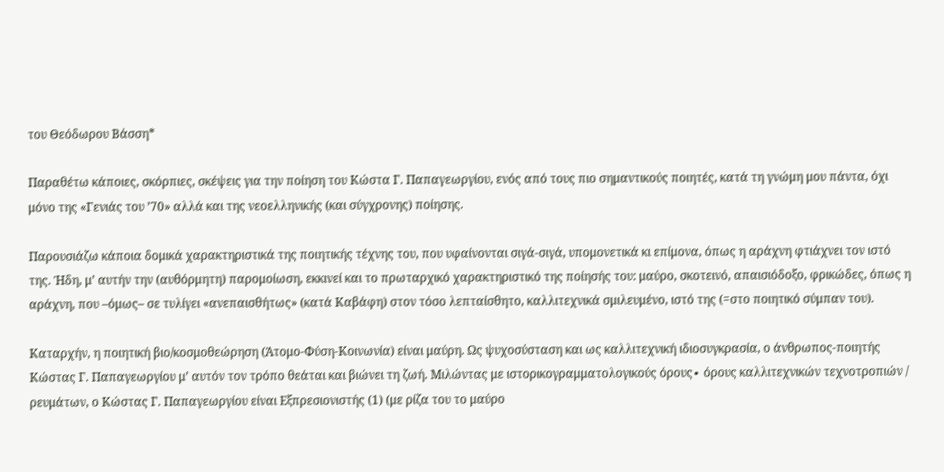του Θεόδωρου Βάσση*

Παραθέτω κάποιες, σκόρπιες, σκέψεις για την ποίηση του Κώστα Γ. Παπαγεωργίου, ενός από τους πιο σημαντικούς ποιητές, κατά τη γνώμη μου πάντα, όχι μόνο της «Γενιάς του ’70» αλλά και της νεοελληνικής (και σύγχρονης) ποίησης.

Παρουσιάζω κάποια δομικά χαρακτηριστικά της ποιητικής τέχνης του, που υφαίνονται σιγά-σιγά, υπομονετικά κι επίμονα, όπως η αράχνη φτιάχνει τον ιστό της. Ήδη, μ’ αυτήν την (αυθόρμητη) παρομοίωση, εκκινεί και το πρωταρχικό χαρακτηριστικό της ποίησής του: μαύρο, σκοτεινό, απαισιόδοξο, φρικώδες, όπως η αράχνη, που –όμως– σε τυλίγει «ανεπαισθήτως» (κατά Καβάφη) στον τόσο λεπταίσθητο, καλλιτεχνικά σμιλευμένο, ιστό της (=στο ποιητικό σύμπαν του).

Καταρχήν, η ποιητική βιο/κοσμοθεώρηση (Άτομο-Φύση-Κοινωνία) είναι μαύρη. Ως ψυχοσύσταση και ως καλλιτεχνική ιδιοσυγκρασία, ο άνθρωπος-ποιητής Κώστας Γ. Παπαγεωργίου μ’ αυτόν τον τρόπο θεάται και βιώνει τη ζωή. Μιλώντας με ιστορικογραμματολογικούς όρους∙ όρους καλλιτεχνικών τεχνοτροπιών / ρευμάτων, ο Κώστας Γ. Παπαγεωργίου είναι Εξπρεσιονιστής (1) (με ρίζα του το μαύρο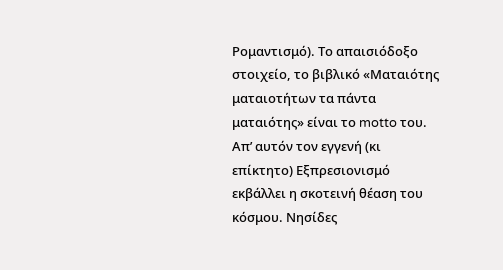Ρομαντισμό). Το απαισιόδοξο στοιχείο, το βιβλικό «Ματαιότης ματαιοτήτων τα πάντα ματαιότης» είναι το motto του. Απ’ αυτόν τον εγγενή (κι επίκτητο) Εξπρεσιονισμό εκβάλλει η σκοτεινή θέαση του κόσμου. Νησίδες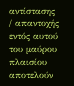αντίστασης / απαντοχής εντός αυτού του μαύρου πλαισίου αποτελούν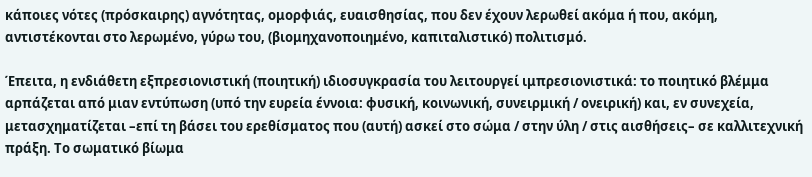κάποιες νότες (πρόσκαιρης) αγνότητας, ομορφιάς, ευαισθησίας, που δεν έχουν λερωθεί ακόμα ή που, ακόμη, αντιστέκονται στο λερωμένο, γύρω του, (βιομηχανοποιημένο, καπιταλιστικό) πολιτισμό.

Έπειτα, η ενδιάθετη εξπρεσιονιστική (ποιητική) ιδιοσυγκρασία του λειτουργεί ιμπρεσιονιστικά: το ποιητικό βλέμμα αρπάζεται από μιαν εντύπωση (υπό την ευρεία έννοια: φυσική, κοινωνική, συνειρμική / ονειρική) και, εν συνεχεία, μετασχηματίζεται –επί τη βάσει του ερεθίσματος που (αυτή) ασκεί στο σώμα / στην ύλη / στις αισθήσεις– σε καλλιτεχνική πράξη. Το σωματικό βίωμα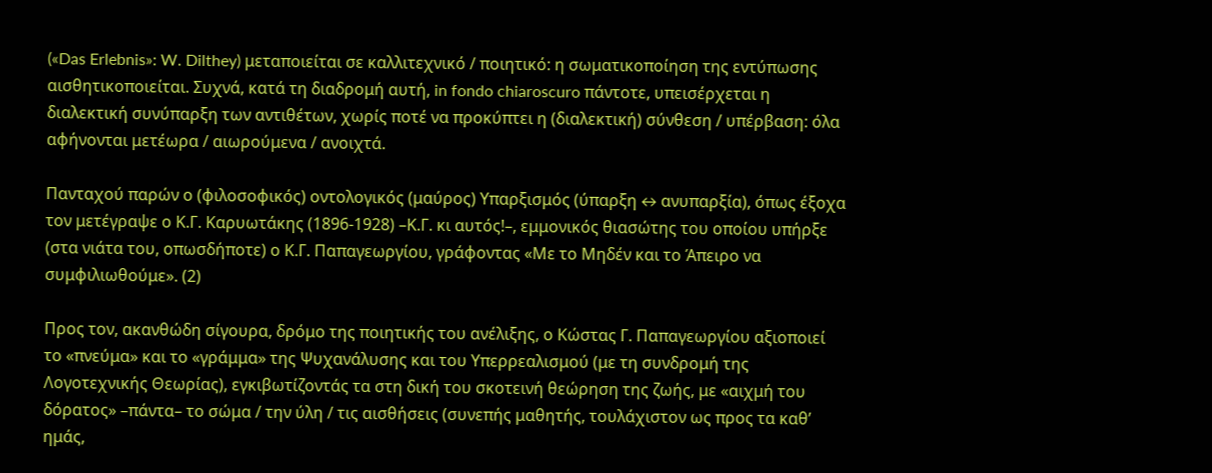(«Das Erlebnis»: W. Dilthey) μεταποιείται σε καλλιτεχνικό / ποιητικό: η σωματικοποίηση της εντύπωσης αισθητικοποιείται. Συχνά, κατά τη διαδρομή αυτή, in fondo chiaroscuro πάντοτε, υπεισέρχεται η διαλεκτική συνύπαρξη των αντιθέτων, χωρίς ποτέ να προκύπτει η (διαλεκτική) σύνθεση / υπέρβαση: όλα αφήνονται μετέωρα / αιωρούμενα / ανοιχτά.

Πανταχού παρών ο (φιλοσοφικός) οντολογικός (μαύρος) Υπαρξισμός (ύπαρξη ↔ ανυπαρξία), όπως έξοχα τον μετέγραψε ο Κ.Γ. Καρυωτάκης (1896-1928) –Κ.Γ. κι αυτός!–, εμμονικός θιασώτης του οποίου υπήρξε (στα νιάτα του, οπωσδήποτε) ο Κ.Γ. Παπαγεωργίου, γράφοντας «Με το Μηδέν και το Άπειρο να συμφιλιωθούμε». (2)

Προς τον, ακανθώδη σίγουρα, δρόμο της ποιητικής του ανέλιξης, ο Κώστας Γ. Παπαγεωργίου αξιοποιεί το «πνεύμα» και το «γράμμα» της Ψυχανάλυσης και του Υπερρεαλισμού (με τη συνδρομή της Λογοτεχνικής Θεωρίας), εγκιβωτίζοντάς τα στη δική του σκοτεινή θεώρηση της ζωής, με «αιχμή του δόρατος» –πάντα– το σώμα / την ύλη / τις αισθήσεις (συνεπής μαθητής, τουλάχιστον ως προς τα καθ’ ημάς,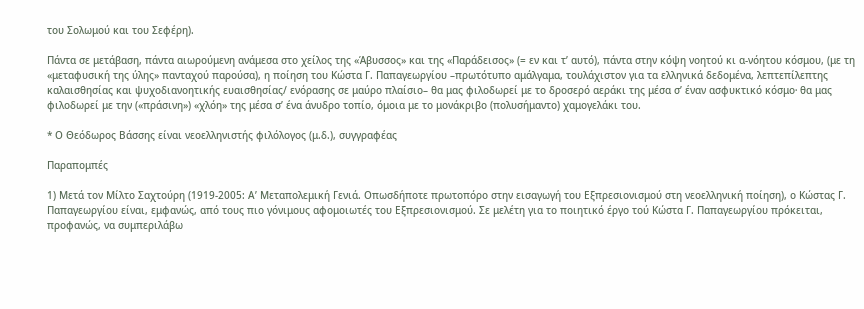του Σολωμού και του Σεφέρη).

Πάντα σε μετάβαση, πάντα αιωρούμενη ανάμεσα στο χείλος της «Άβυσσος» και της «Παράδεισος» (= εν και τ’ αυτό), πάντα στην κόψη νοητού κι α-νόητου κόσμου, (με τη «μεταφυσική της ύλης» πανταχού παρούσα), η ποίηση του Κώστα Γ. Παπαγεωργίου –πρωτότυπο αμάλγαμα, τουλάχιστον για τα ελληνικά δεδομένα, λεπτεπίλεπτης καλαισθησίας και ψυχοδιανοητικής ευαισθησίας/ ενόρασης σε μαύρο πλαίσιο– θα μας φιλοδωρεί με το δροσερό αεράκι της μέσα σ’ έναν ασφυκτικό κόσμο∙ θα μας φιλοδωρεί με την («πράσινη») «χλόη» της μέσα σ’ ένα άνυδρο τοπίο, όμοια με το μονάκριβο (πολυσήμαντο) χαμογελάκι του.

* Ο Θεόδωρος Βάσσης είναι νεοελληνιστής φιλόλογος (μ.δ.), συγγραφέας

Παραπομπές

1) Μετά τον Μίλτο Σαχτούρη (1919-2005: Α’ Μεταπολεμική Γενιά. Οπωσδήποτε πρωτοπόρο στην εισαγωγή του Εξπρεσιονισμού στη νεοελληνική ποίηση), ο Κώστας Γ. Παπαγεωργίου είναι, εμφανώς, από τους πιο γόνιμους αφομοιωτές του Εξπρεσιονισμού. Σε μελέτη για το ποιητικό έργο τού Κώστα Γ. Παπαγεωργίου πρόκειται, προφανώς, να συμπεριλάβω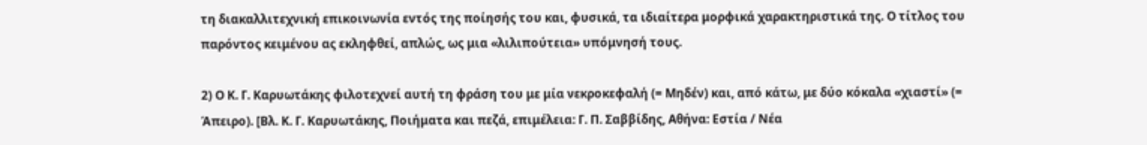τη διακαλλιτεχνική επικοινωνία εντός της ποίησής του και, φυσικά, τα ιδιαίτερα μορφικά χαρακτηριστικά της. Ο τίτλος του παρόντος κειμένου ας εκληφθεί, απλώς, ως μια «λιλιπούτεια» υπόμνησή τους.

2) Ο Κ. Γ. Καρυωτάκης φιλοτεχνεί αυτή τη φράση του με μία νεκροκεφαλή (= Μηδέν) και, από κάτω, με δύο κόκαλα «χιαστί» (= Άπειρο). [Βλ. Κ. Γ. Καρυωτάκης, Ποιήματα και πεζά, επιμέλεια: Γ. Π. Σαββίδης, Αθήνα: Εστία / Νέα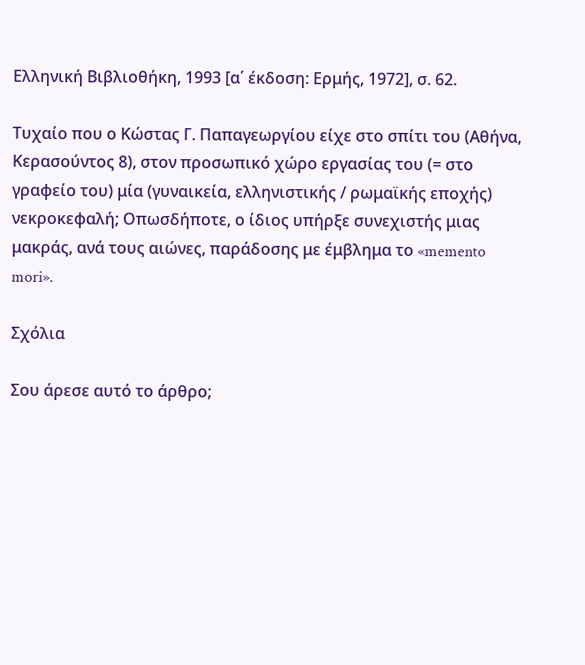Ελληνική Βιβλιοθήκη, 1993 [α΄ έκδοση: Ερμής, 1972], σ. 62.

Τυχαίο που ο Κώστας Γ. Παπαγεωργίου είχε στο σπίτι του (Αθήνα, Κερασούντος 8), στον προσωπικό χώρο εργασίας του (= στο γραφείο του) μία (γυναικεία, ελληνιστικής / ρωμαϊκής εποχής) νεκροκεφαλή; Οπωσδήποτε, ο ίδιος υπήρξε συνεχιστής μιας μακράς, ανά τους αιώνες, παράδοσης με έμβλημα το «memento mori».

Σχόλια

Σου άρεσε αυτό το άρθρο;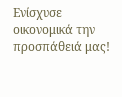Ενίσχυσε οικονομικά την προσπάθειά μας!